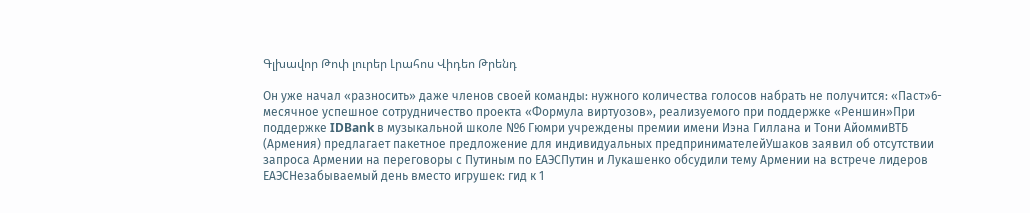Գլխավոր Թոփ լուրեր Լրահոս Վիդեո Թրենդ

Он уже начал «разносить» даже членов своей команды: нужного количества голосов набрать не получится: «Паст»6-месячное успешное сотрудничество проекта «Формула виртуозов», реализуемого при поддержке «Реншин»При поддержке IDBank в музыкальной школе №6 Гюмри учреждены премии имени Иэна Гиллана и Тони АйоммиВТБ (Армения) предлагает пакетное предложение для индивидуальных предпринимателейУшаков заявил об отсутствии запроса Армении на переговоры с Путиным по ЕАЭСПутин и Лукашенко обсудили тему Армении на встрече лидеров ЕАЭСНезабываемый день вместо игрушек: гид к 1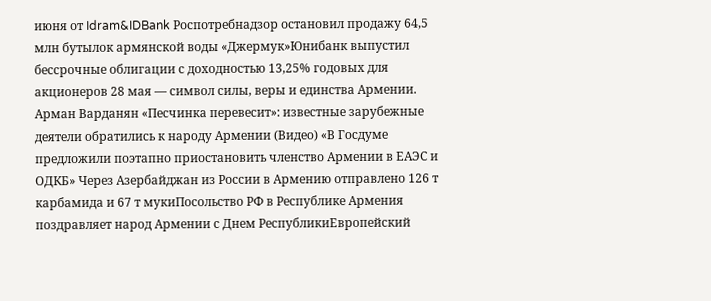июня от Idram&IDBank Роспотребнадзор остановил продажу 64,5 млн бутылок армянской воды «Джермук»Юнибанк выпустил бессрочные облигации с доходностью 13,25% годовых для акционеров 28 мая — символ силы, веры и единства Армении. Арман Варданян «Песчинка перевесит»: известные зарубежные деятели обратились к народу Армении (Видео) «В Госдуме предложили поэтапно приостановить членство Армении в ЕАЭС и ОДКБ» Через Азербайджан из России в Армению отправлено 126 т карбамида и 67 т мукиПосольство РФ в Республике Армения поздравляет народ Армении с Днем РеспубликиЕвропейский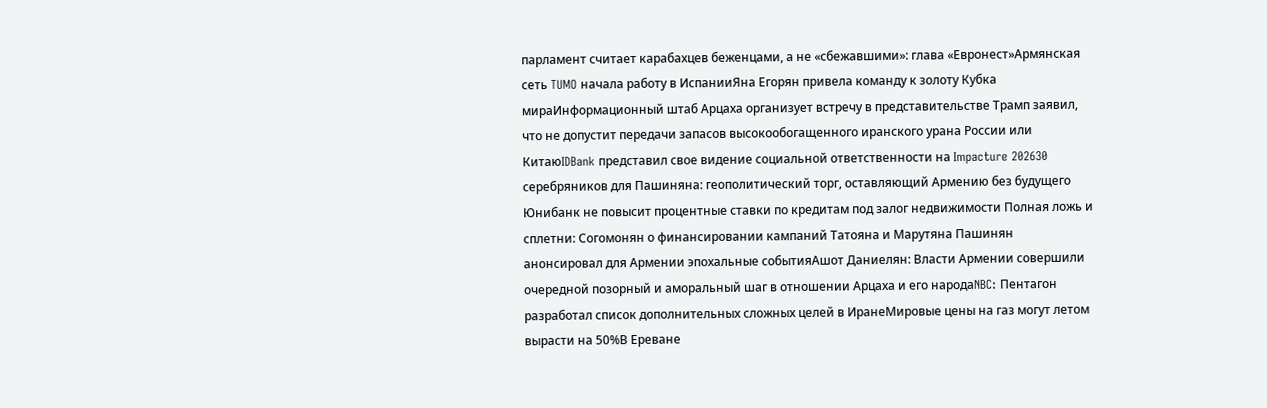парламент считает карабахцев беженцами, а не «сбежавшими»: глава «Евронест»Армянская сеть TUMO начала работу в ИспанииЯна Егорян привела команду к золоту Кубка мираИнформационный штаб Арцаха организует встречу в представительстве Трамп заявил, что не допустит передачи запасов высокообогащенного иранского урана России или КитаюIDBank представил свое видение социальной ответственности на Impacture 202630 серебряников для Пашиняна: геополитический торг, оставляющий Армению без будущего Юнибанк не повысит процентные ставки по кредитам под залог недвижимости Полная ложь и сплетни: Согомонян о финансировании кампаний Татояна и Марутяна Пашинян анонсировал для Армении эпохальные событияАшот Даниелян: Власти Армении совершили очередной позорный и аморальный шаг в отношении Арцаха и его народаNBC: Пентагон разработал список дополнительных сложных целей в ИранеМировые цены на газ могут летом вырасти на 50%В Ереване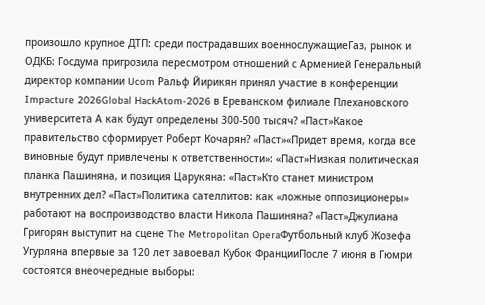произошло крупное ДТП: среди пострадавших военнослужащиеГаз, рынок и ОДКБ: Госдума пригрозила пересмотром отношений с Арменией Генеральный директор компании Ucom Ральф Йирикян принял участие в конференции Impacture 2026Global HackAtom-2026 в Ереванском филиале Плехановского университета А как будут определены 300-500 тысяч? «Паст»Какое правительство сформирует Роберт Кочарян? «Паст»«Придет время, когда все виновные будут привлечены к ответственности»: «Паст»Низкая политическая планка Пашиняна, и позиция Царукяна: «Паст»Кто станет министром внутренних дел? «Паст»Политика сателлитов: как «ложные оппозиционеры» работают на воспроизводство власти Никола Пашиняна? «Паст»Джулиана Григорян выступит на сцене The Metropolitan OperaФутбольный клуб Жозефа Угурляна впервые за 120 лет завоевал Кубок ФранцииПосле 7 июня в Гюмри состоятся внеочередные выборы: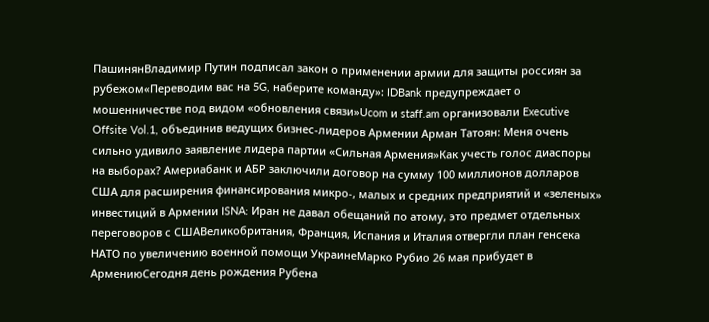ПашинянВладимир Путин подписал закон о применении армии для защиты россиян за рубежом«Переводим вас на 5G, наберите команду»: IDBank предупреждает о мошенничестве под видом «обновления связи»Ucom и staff.am организовали Executive Offsite Vol.1, объединив ведущих бизнес-лидеров Армении Арман Татоян: Меня очень сильно удивило заявление лидера партии «Сильная Армения»Как учесть голос диаспоры на выборах? Америабанк и АБР заключили договор на сумму 100 миллионов долларов США для расширения финансирования микро-, малых и средних предприятий и «зеленых» инвестиций в Армении ISNA: Иран не давал обещаний по атому, это предмет отдельных переговоров с СШАВеликобритания, Франция, Испания и Италия отвергли план генсека НАТО по увеличению военной помощи УкраинеМарко Рубио 26 мая прибудет в АрмениюСегодня день рождения Рубена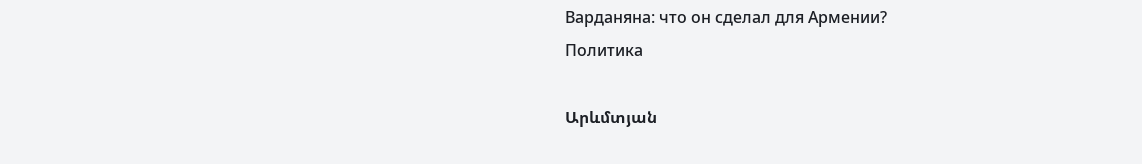Варданяна: что он сделал для Армении?
Политика

Արևմտյան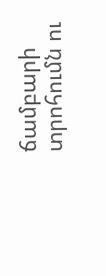ճամբարի տրոհումն ու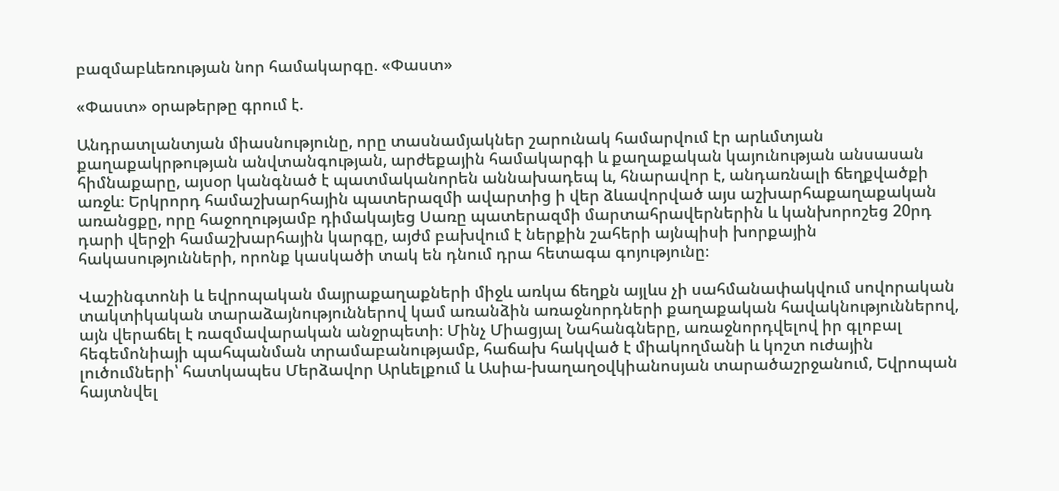բազմաբևեռության նոր համակարգը. «Փաստ»

«Փաստ» օրաթերթը գրում է.

Անդրատլանտյան միասնությունը, որը տասնամյակներ շարունակ համարվում էր արևմտյան քաղաքակրթության անվտանգության, արժեքային համակարգի և քաղաքական կայունության անսասան հիմնաքարը, այսօր կանգնած է պատմականորեն աննախադեպ և, հնարավոր է, անդառնալի ճեղքվածքի առջև։ Երկրորդ համաշխարհային պատերազմի ավարտից ի վեր ձևավորված այս աշխարհաքաղաքական առանցքը, որը հաջողությամբ դիմակայեց Սառը պատերազմի մարտահրավերներին և կանխորոշեց 20րդ դարի վերջի համաշխարհային կարգը, այժմ բախվում է ներքին շահերի այնպիսի խորքային հակասությունների, որոնք կասկածի տակ են դնում դրա հետագա գոյությունը։

Վաշինգտոնի և եվրոպական մայրաքաղաքների միջև առկա ճեղքն այլևս չի սահմանափակվում սովորական տակտիկական տարաձայնություններով կամ առանձին առաջնորդների քաղաքական հավակնություններով, այն վերաճել է ռազմավարական անջրպետի։ Մինչ Միացյալ Նահանգները, առաջնորդվելով իր գլոբալ հեգեմոնիայի պահպանման տրամաբանությամբ, հաճախ հակված է միակողմանի և կոշտ ուժային լուծումների՝ հատկապես Մերձավոր Արևելքում և Ասիա-խաղաղօվկիանոսյան տարածաշրջանում, Եվրոպան հայտնվել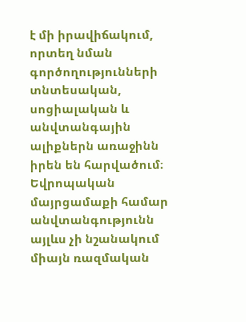է մի իրավիճակում, որտեղ նման գործողությունների տնտեսական, սոցիալական և անվտանգային ալիքներն առաջինն իրեն են հարվածում։ Եվրոպական մայրցամաքի համար անվտանգությունն այլևս չի նշանակում միայն ռազմական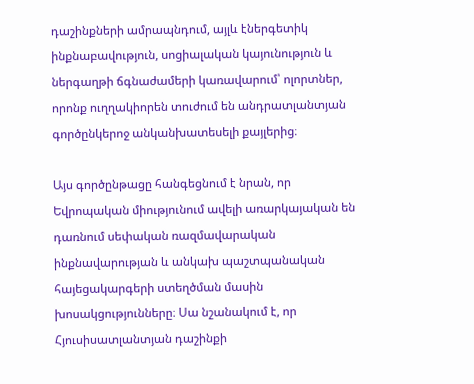դաշինքների ամրապնդում, այլև էներգետիկ ինքնաբավություն, սոցիալական կայունություն և ներգաղթի ճգնաժամերի կառավարում՝ ոլորտներ, որոնք ուղղակիորեն տուժում են անդրատլանտյան գործընկերոջ անկանխատեսելի քայլերից։

Այս գործընթացը հանգեցնում է նրան, որ Եվրոպական միությունում ավելի առարկայական են դառնում սեփական ռազմավարական ինքնավարության և անկախ պաշտպանական հայեցակարգերի ստեղծման մասին խոսակցությունները։ Սա նշանակում է, որ Հյուսիսատլանտյան դաշինքի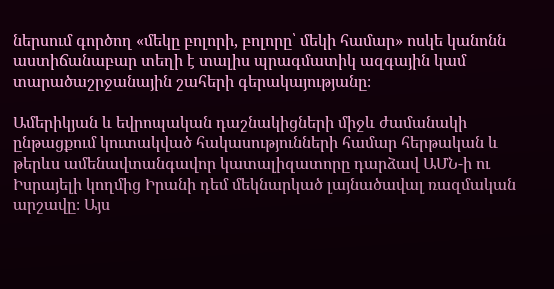ներսում գործող «մեկը բոլորի, բոլորը՝ մեկի համար» ոսկե կանոնն աստիճանաբար տեղի է տալիս պրագմատիկ ազգային կամ տարածաշրջանային շահերի գերակայությանը։

Ամերիկյան և եվրոպական դաշնակիցների միջև ժամանակի ընթացքում կուտակված հակասությունների համար հերթական և թերևս ամենավտանգավոր կատալիզատորը դարձավ ԱՄՆ-ի ու Իսրայելի կողմից Իրանի դեմ մեկնարկած լայնածավալ ռազմական արշավը։ Այս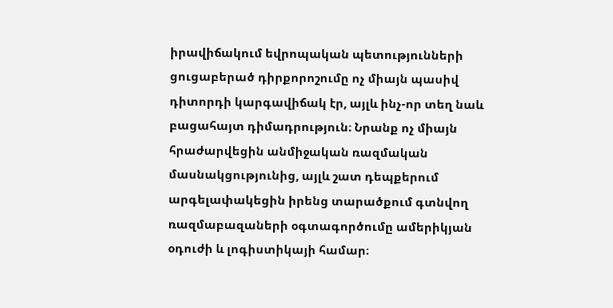իրավիճակում եվրոպական պետությունների ցուցաբերած դիրքորոշումը ոչ միայն պասիվ դիտորդի կարգավիճակ էր, այլև ինչ-որ տեղ նաև բացահայտ դիմադրություն։ Նրանք ոչ միայն հրաժարվեցին անմիջական ռազմական մասնակցությունից, այլև շատ դեպքերում արգելափակեցին իրենց տարածքում գտնվող ռազմաբազաների օգտագործումը ամերիկյան օդուժի և լոգիստիկայի համար։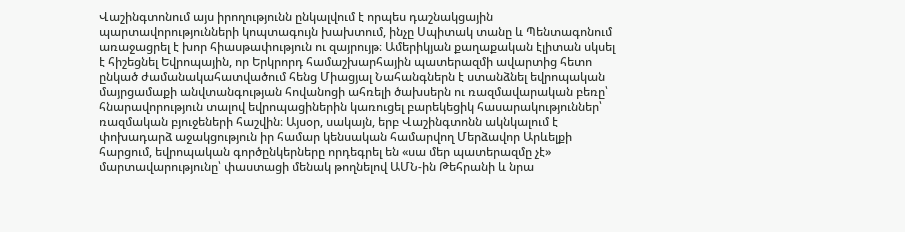Վաշինգտոնում այս իրողությունն ընկալվում է որպես դաշնակցային պարտավորությունների կոպտագույն խախտում, ինչը Սպիտակ տանը և Պենտագոնում առաջացրել է խոր հիասթափություն ու զայրույթ։ Ամերիկյան քաղաքական էլիտան սկսել է հիշեցնել Եվրոպային, որ Երկրորդ համաշխարհային պատերազմի ավարտից հետո ընկած ժամանակահատվածում հենց Միացյալ Նահանգներն է ստանձնել եվրոպական մայրցամաքի անվտանգության հովանոցի ահռելի ծախսերն ու ռազմավարական բեռը՝ հնարավորություն տալով եվրոպացիներին կառուցել բարեկեցիկ հասարակություններ՝ ռազմական բյուջեների հաշվին։ Այսօր, սակայն, երբ Վաշինգտոնն ակնկալում է փոխադարձ աջակցություն իր համար կենսական համարվող Մերձավոր Արևելքի հարցում, եվրոպական գործընկերները որդեգրել են «սա մեր պատերազմը չէ» մարտավարությունը՝ փաստացի մենակ թողնելով ԱՄՆ-ին Թեհրանի և նրա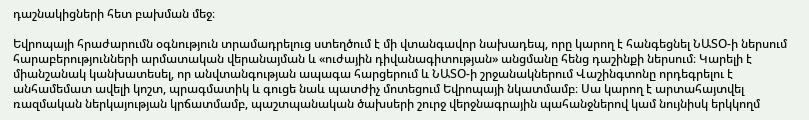դաշնակիցների հետ բախման մեջ։

Եվրոպայի հրաժարումն օգնություն տրամադրելուց ստեղծում է մի վտանգավոր նախադեպ, որը կարող է հանգեցնել ՆԱՏՕ-ի ներսում հարաբերությունների արմատական վերանայման և «ուժային դիվանագիտության» անցմանը հենց դաշինքի ներսում։ Կարելի է միանշանակ կանխատեսել, որ անվտանգության ապագա հարցերում և ՆԱՏՕ-ի շրջանակներում Վաշինգտոնը որդեգրելու է անհամեմատ ավելի կոշտ, պրագմատիկ և գուցե նաև պատժիչ մոտեցում Եվրոպայի նկատմամբ։ Սա կարող է արտահայտվել ռազմական ներկայության կրճատմամբ, պաշտպանական ծախսերի շուրջ վերջնագրային պահանջներով կամ նույնիսկ երկկողմ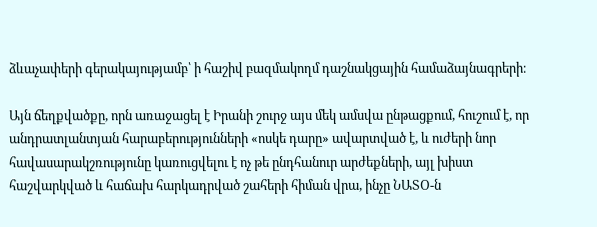ձևաչափերի գերակայությամբ՝ ի հաշիվ բազմակողմ դաշնակցային համաձայնագրերի։

Այն ճեղքվածքը, որն առաջացել է Իրանի շուրջ այս մեկ ամսվա ընթացքում, հուշում է, որ անդրատլանտյան հարաբերությունների «ոսկե դարը» ավարտված է, և ուժերի նոր հավասարակշռությունը կառուցվելու է ոչ թե ընդհանուր արժեքների, այլ խիստ հաշվարկված և հաճախ հարկադրված շահերի հիման վրա, ինչը ՆԱՏՕ-ն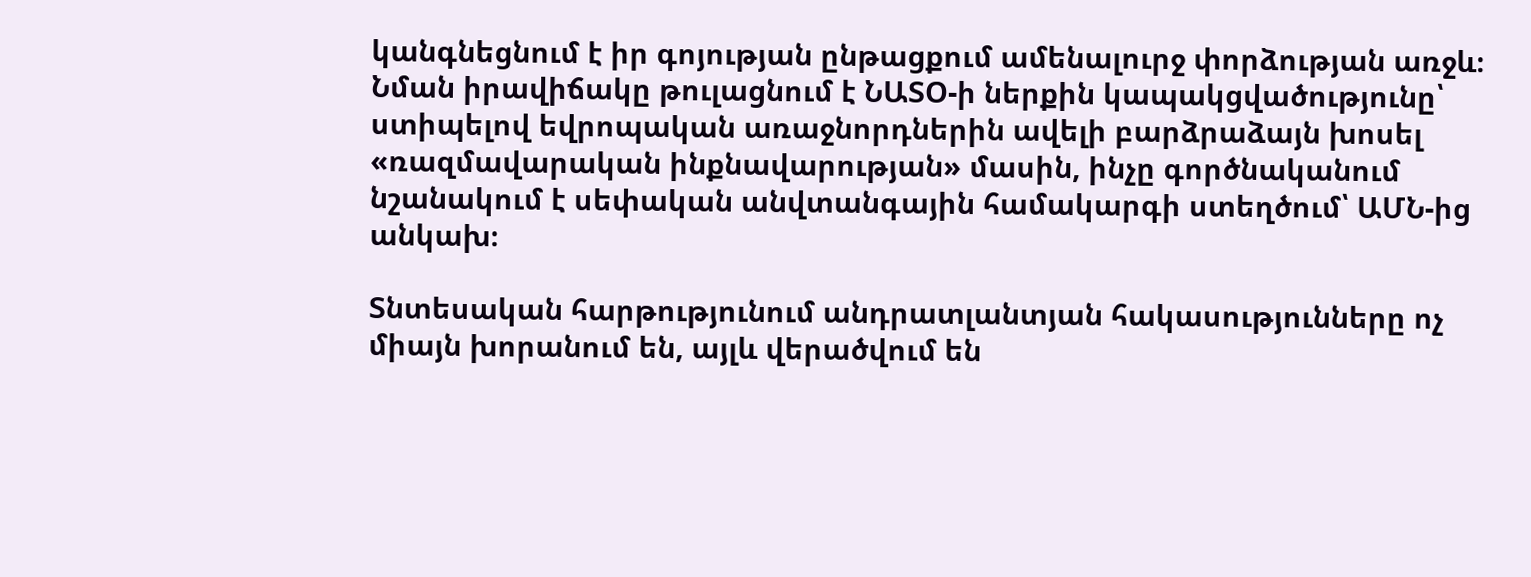կանգնեցնում է իր գոյության ընթացքում ամենալուրջ փորձության առջև։ Նման իրավիճակը թուլացնում է ՆԱՏՕ-ի ներքին կապակցվածությունը՝ ստիպելով եվրոպական առաջնորդներին ավելի բարձրաձայն խոսել «ռազմավարական ինքնավարության» մասին, ինչը գործնականում նշանակում է սեփական անվտանգային համակարգի ստեղծում՝ ԱՄՆ-ից անկախ։

Տնտեսական հարթությունում անդրատլանտյան հակասությունները ոչ միայն խորանում են, այլև վերածվում են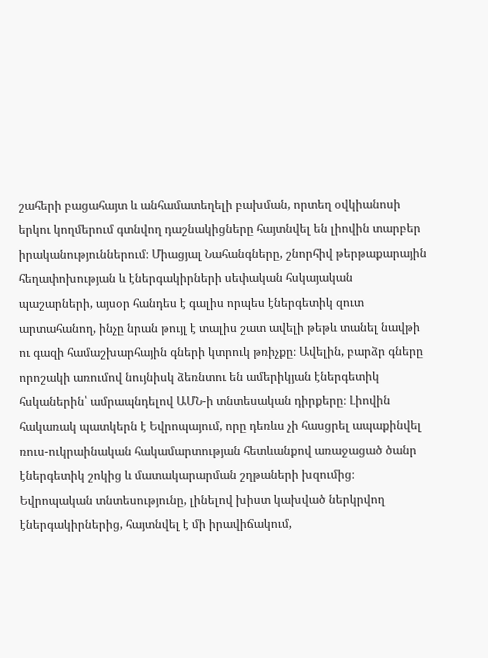շահերի բացահայտ և անհամատեղելի բախման, որտեղ օվկիանոսի երկու կողմերում գտնվող դաշնակիցները հայտնվել են լիովին տարբեր իրականություններում։ Միացյալ Նահանգները, շնորհիվ թերթաքարային հեղափոխության և էներգակիրների սեփական հսկայական պաշարների, այսօր հանդես է գալիս որպես էներգետիկ զուտ արտահանող, ինչը նրան թույլ է տալիս շատ ավելի թեթև տանել նավթի ու գազի համաշխարհային գների կտրուկ թռիչքը։ Ավելին, բարձր գները որոշակի առումով նույնիսկ ձեռնտու են ամերիկյան էներգետիկ հսկաներին՝ ամրապնդելով ԱՄՆ-ի տնտեսական դիրքերը։ Լիովին հակառակ պատկերն է Եվրոպայում, որը դեռևս չի հասցրել ապաքինվել ռուս-ուկրաինական հակամարտության հետևանքով առաջացած ծանր էներգետիկ շոկից և մատակարարման շղթաների խզումից։ Եվրոպական տնտեսությունը, լինելով խիստ կախված ներկրվող էներգակիրներից, հայտնվել է մի իրավիճակում,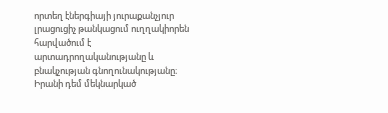որտեղ էներգիայի յուրաքանչյուր լրացուցիչ թանկացում ուղղակիորեն հարվածում է արտադրողականությանը և բնակչության գնողունակությանը։ Իրանի դեմ մեկնարկած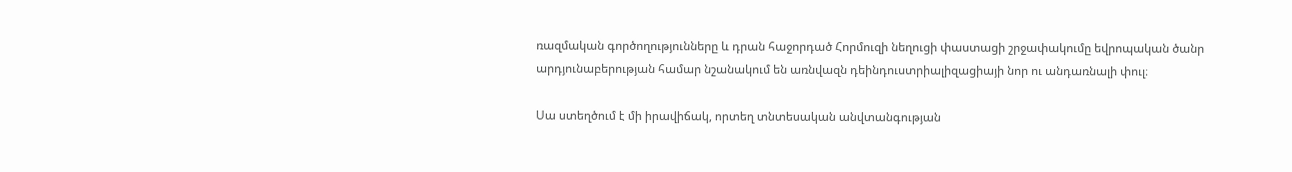ռազմական գործողությունները և դրան հաջորդած Հորմուզի նեղուցի փաստացի շրջափակումը եվրոպական ծանր արդյունաբերության համար նշանակում են առնվազն դեինդուստրիալիզացիայի նոր ու անդառնալի փուլ։

Սա ստեղծում է մի իրավիճակ, որտեղ տնտեսական անվտանգության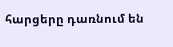հարցերը դառնում են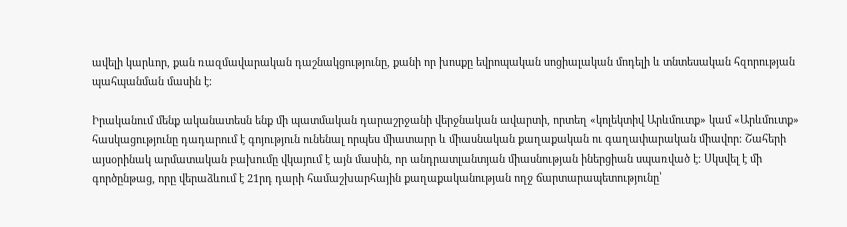ավելի կարևոր, քան ռազմավարական դաշնակցությունը, քանի որ խոսքը եվրոպական սոցիալական մոդելի և տնտեսական հզորության պահպանման մասին է։

Իրականում մենք ականատեսն ենք մի պատմական դարաշրջանի վերջնական ավարտի, որտեղ «կոլեկտիվ Արևմուտք» կամ «Արևմուտք» հասկացությունը դադարում է գոյություն ունենալ որպես միատարր և միասնական քաղաքական ու գաղափարական միավոր։ Շահերի այսօրինակ արմատական բախումը վկայում է այն մասին, որ անդրատլանտյան միասնության իներցիան սպառված է։ Սկսվել է մի գործընթաց, որը վերաձևում է 21րդ դարի համաշխարհային քաղաքականության ողջ ճարտարապետությունը՝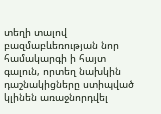տեղի տալով բազմաբևեռության նոր համակարգի ի հայտ գալուն, որտեղ նախկին դաշնակիցները ստիպված կլինեն առաջնորդվել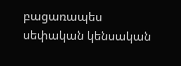բացառապես սեփական կենսական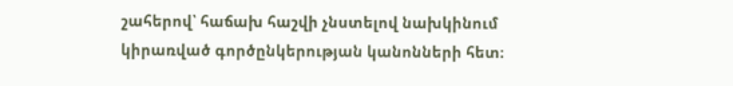շահերով՝ հաճախ հաշվի չնստելով նախկինում կիրառված գործընկերության կանոնների հետ։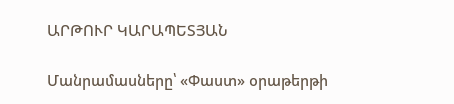ԱՐԹՈՒՐ ԿԱՐԱՊԵՏՅԱՆ

Մանրամասները՝ «Փաստ» օրաթերթի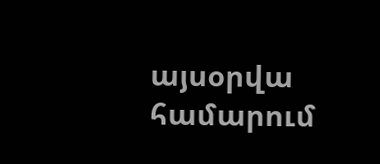այսօրվա համարում